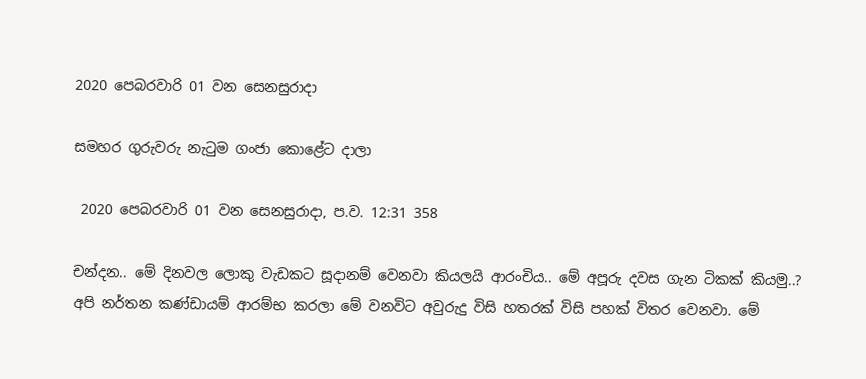2020 පෙබරවාරි 01 වන සෙනසුරාදා

සමහර ගුරුවරු නැටුම ගංජා කොළේට දාලා

 2020 පෙබරවාරි 01 වන සෙනසුරාදා, ප.ව. 12:31 358

චන්දන.. මේ දිනවල ලොකු වැඩකට සූදානම් වෙනවා කියලයි ආරංචිය.. මේ අපූරු දවස ගැන ටිකක් කියමු..?
අපි නර්තන කණ්ඩායම් ආරම්භ කරලා මේ වනවිට අවුරුදු විසි හතරක් විසි පහක් විතර වෙනවා. මේ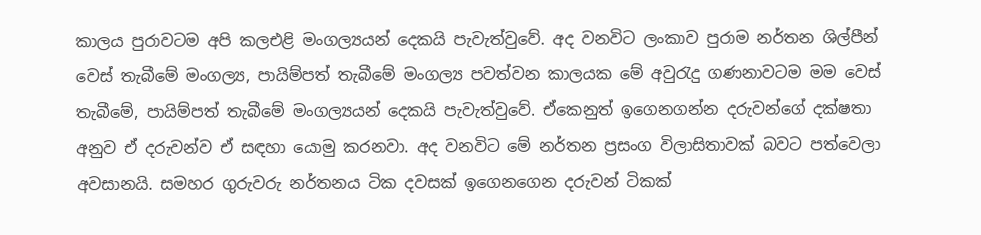කාලය පුරාවටම අපි කලඑළි මංගල්‍යයන් දෙකයි පැවැත්වුවේ. අද වනවිට ලංකාව පුරාම නර්තන ශිල්පීන් වෙස් තැබීමේ මංගල්‍ය, පායිම්පත් තැබීමේ මංගල්‍ය පවත්වන කාලයක මේ අවුරැදු ගණනාවටම මම වෙස් තැබීමේ, පායිම්පත් තැබීමේ මංගල්‍යයන් දෙකයි පැවැත්වුවේ. ඒකෙනුත් ඉගෙනගන්න දරුවන්ගේ දක්ෂතා අනුව ඒ දරුවන්ව ඒ සඳහා යොමු කරනවා. අද වනවිට මේ නර්තන ප්‍රසංග විලාසිතාවක් බවට පත්වෙලා අවසානයි. සමහර ගුරුවරු නර්තනය ටික දවසක් ඉගෙනගෙන දරුවන් ටිකක්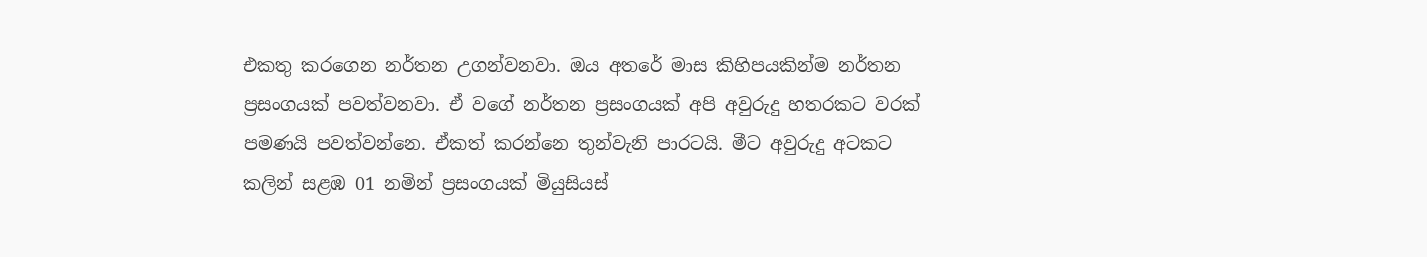එකතු කරගෙන නර්තන උගන්වනවා. ඔය අතරේ මාස කිහිපයකින්ම නර්තන ප්‍රසංගයක් පවත්වනවා. ඒ වගේ නර්තන ප්‍රසංගයක් අපි අවුරුදු හතරකට වරක් පමණයි පවත්වන්නෙ. ඒකත් කරන්නෙ තුන්වැනි පාරටයි. මීට අවුරුදු අටකට කලින් සළඹ 01 නමින් ප්‍රසංගයක් මියුසියස්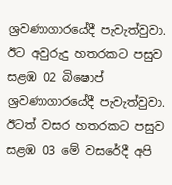ශ්‍රවණාගාරයේදී පැවැත්වුවා. ඊට අවුරුදු හතරකට පසුව සළඹ 02 බිෂොප් ශ්‍රවණාගාරයේදී පැවැත්වුවා. ඊටත් වසර හතරකට පසුව සළඹ 03 මේ වසරේදී අපි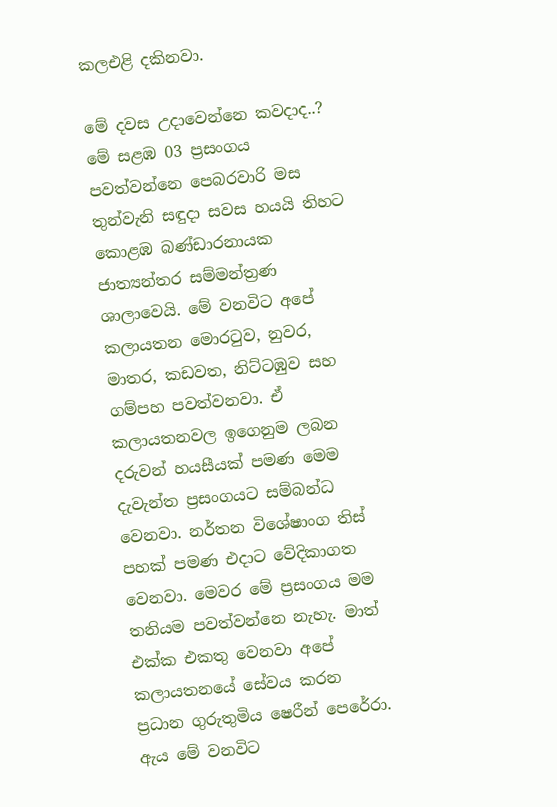කලඑළි දකිනවා.

මේ දවස උදාවෙන්නෙ කවදාද..?
මේ සළඹ 03 ප්‍රසංගය පවත්වන්නෙ පෙබරවාරි මස තුන්වැනි සඳුදා සවස හයයි තිහට කොළඹ බණ්ඩාරනායක ජාත්‍යන්තර සම්මන්ත්‍රණ ශාලාවෙයි. මේ වනවිට අපේ කලායතන මොරටුව, නුවර, මාතර, කඩවත, නිට්ටඹුව සහ ගම්පහ පවත්වනවා. ඒ කලායතනවල ඉගෙනුම ලබන දරුවන් හයසීයක් පමණ මෙම දැවැන්ත ප්‍රසංගයට සම්බන්ධ වෙනවා. නර්තන විශේෂාංග තිස් පහක් පමණ එදාට වේදිකාගත වෙනවා. මෙවර මේ ප්‍රසංගය මම තනියම පවත්වන්නෙ නැහැ. මාත් එක්ක එකතු වෙනවා අපේ කලායතනයේ සේවය කරන ප්‍රධාන ගුරුතුමිය ෂෙරීන් පෙරේරා. ඇය මේ වනවිට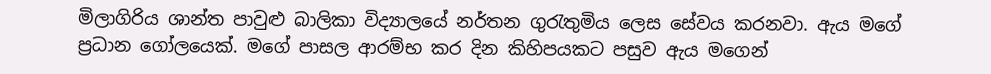මිලාගිරිය ශාන්ත පාවුළු බාලිකා විද්‍යාලයේ නර්තන ගුරැතුමිය ලෙස සේවය කරනවා. ඇය මගේ ප්‍රධාන ගෝලයෙක්. මගේ පාසල ආරම්භ කර දින කිහිපයකට පසුව ඇය මගෙන්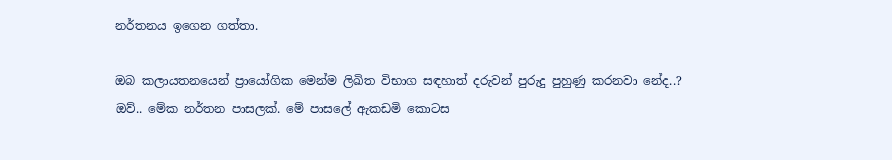නර්තනය ඉගෙන ගත්තා.

ඔබ කලායතනයෙන් ප්‍රායෝගික මෙන්ම ලිඛිත විභාග සඳහාත් දරුවන් පුරුදු පුහුණු කරනවා නේද..?
ඔව්.. මේක නර්තන පාසලක්. මේ පාසලේ ඇකඩමි කොටස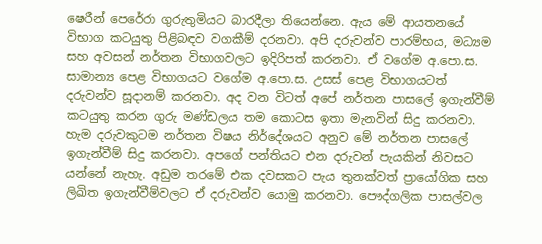ෂෙරීන් පෙරේරා ගුරුතුමියට බාරදීලා තියෙන්නෙ. ඇය මේ ආයතනයේ විභාග කටයුතු පිළිබඳව වගකීම් දරනවා. අපි දරුවන්ව පාරම්භය, මධ්‍යම සහ අවසන් නර්තන විභාගවලට ඉදිරිපත් කරනවා. ඒ වගේම අ.පො.ස. සාමාන්‍ය පෙළ විභාගයට වගේම අ.පො.ස. උසස් පෙළ විභාගයටත් දරුවන්ව සූදානම් කරනවා. අද වන විටත් අපේ නර්තන පාසලේ ඉගැන්වීම් කටයුතු කරන ගුරු මණ්ඩලය තම කොටස ඉතා මැනවින් සිදු කරනවා. හැම දරුවකුටම නර්තන විෂය නිර්දේශයට අනුව මේ නර්තන පාසලේ ඉගැන්වීම් සිදු කරනවා. අපගේ පන්තියට එන දරුවන් පැයකින් නිවසට යන්නේ නැහැ. අඩුම තරමේ එක දවසකට පැය තුනක්වත් ප්‍රායෝගික සහ ලිඛිත ඉගැන්වීම්වලට ඒ දරුවන්ව යොමු කරනවා. පෞද්ගලික පාසල්වල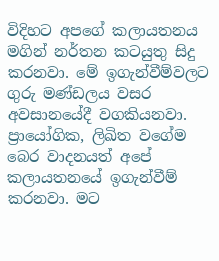විදිහට අපගේ කලායතනය මගින් නර්තන කටයුතු සිදු කරනවා. මේ ඉගැන්වීම්වලට ගුරු මණ්ඩලය වසර අවසානයේදී වගකියනවා. ප්‍රායෝගික, ලිඛිත වගේම බෙර වාදනයත් අපේ කලායතනයේ ඉගැන්වීම් කරනවා. මට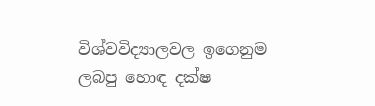විශ්වවිද්‍යාලවල ඉගෙනුම ලබපු හොඳ දක්ෂ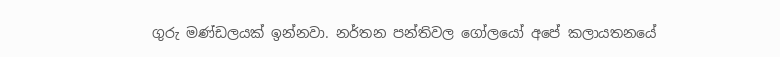ගුරු මණ්ඩලයක් ඉන්නවා. නර්තන පන්තිවල ගෝලයෝ අපේ කලායතනයේ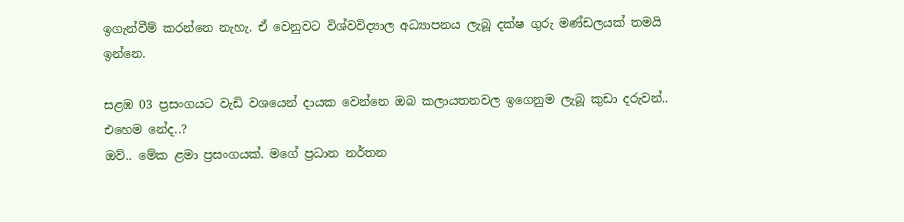ඉගැන්වීම් කරන්නෙ නැහැ. ඒ වෙනුවට විශ්වවිද්‍යාල අධ්‍යාපනය ලැබූ දක්ෂ ගුරු මණ්ඩලයක් තමයි ඉන්නෙ.

සළඹ 03 ප්‍රසංගයට වැඩි වශයෙන් දායක වෙන්නෙ ඔබ කලායතනවල ඉගෙනුම ලැබූ කුඩා දරුවන්.. එහෙම නේද..?
ඔව්.. මේක ළමා ප්‍රසංගයක්. මගේ ප්‍රධාන නර්තන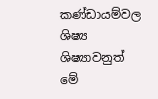කණ්ඩායම්වල ශිෂ්‍ය ශිෂ්‍යාවනුත් මේ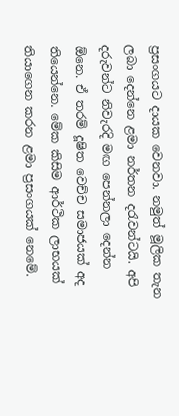ප්‍රසංගයට දායක වෙනවා. නමුත් මූලික තැන ලබා දෙන්නෙ ළමා නර්තන දරැවන්ටයි. අපි දරුවන්ට නිවැරදි මඟ පෙන්නලා දෙන්න ඕනෙ. ඒ තරම් දූෂිත වෙච්ච සමාජයක් අද තියෙන්නෙ. මේක කිසිම ආර්ථික ලාභයක් තියාගෙන කරන ළමා ප්‍රසංගයක් නෙමේ.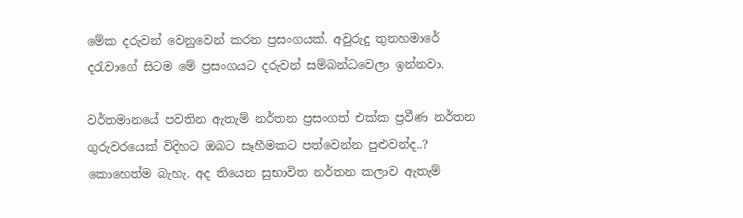මේක දරුවන් වෙනුවෙන් කරන ප්‍රසංගයක්. අවුරුදු තුනහමාරේ දරැවාගේ සිටම මේ ප්‍රසංගයට දරුවන් සම්බන්ධවෙලා ඉන්නවා.

වර්තමානයේ පවතින ඇතැම් නර්තන ප්‍රසංගත් එක්ක ප්‍රවීණ නර්තන ගුරුවරයෙක් විදිහට ඔබට සෑහීමකට පත්වෙන්න පුළුවන්ද..?
කොහෙත්ම බැහැ. අද තියෙන සුභාවිත නර්තන කලාව ඇතැම්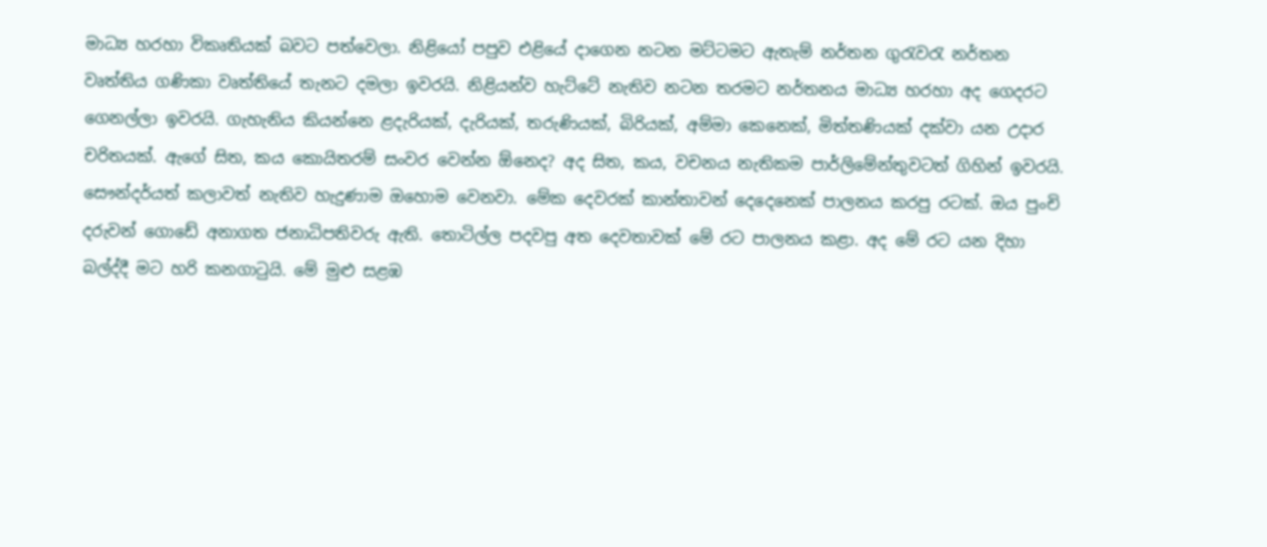මාධ්‍ය හරහා විකෘතියක් බවට පත්වෙලා. නිළියෝ පපුව එළියේ දාගෙන නටන මට්ටමට ඇතැම් නර්තන ගුරැවරැ නර්තන වෘත්තිය ගණිකා වෘත්තියේ තැනට දමලා ඉවරයි. නිළියන්ව හැට්ටේ නැතිව නටන තරමට නර්තනය මාධ්‍ය හරහා අද ගෙදරට ගෙනල්ලා ඉවරයි. ගැහැනිය කියන්නෙ ළදැරියක්, දැරියක්, තරුණියක්, බිරියක්, අම්මා කෙනෙක්, මිත්තණියක් දක්වා යන උදාර චරිතයක්. ඇගේ සිත, කය කොයිතරම් සංවර වෙන්න ඕනෙද? අද සිත, කය, වචනය නැතිකම පාර්ලිමේන්තුවටත් ගිහින් ඉවරයි. සෞන්දර්යත් කලාවත් නැතිව හැදුණාම ඔහොම වෙනවා. මේක දෙවරක් කාන්තාවන් දෙදෙනෙක් පාලනය කරපු රටක්. ඔය පුංචි දරුවන් ගොඩේ අනාගත ජනාධිපතිවරු ඇති. තොටිල්ල පදවපු අත දෙවතාවක් මේ රට පාලනය කළා. අද මේ රට යන දිහා බල්ද්දී මට හරි කනගාටුයි. මේ මුළු සළඹ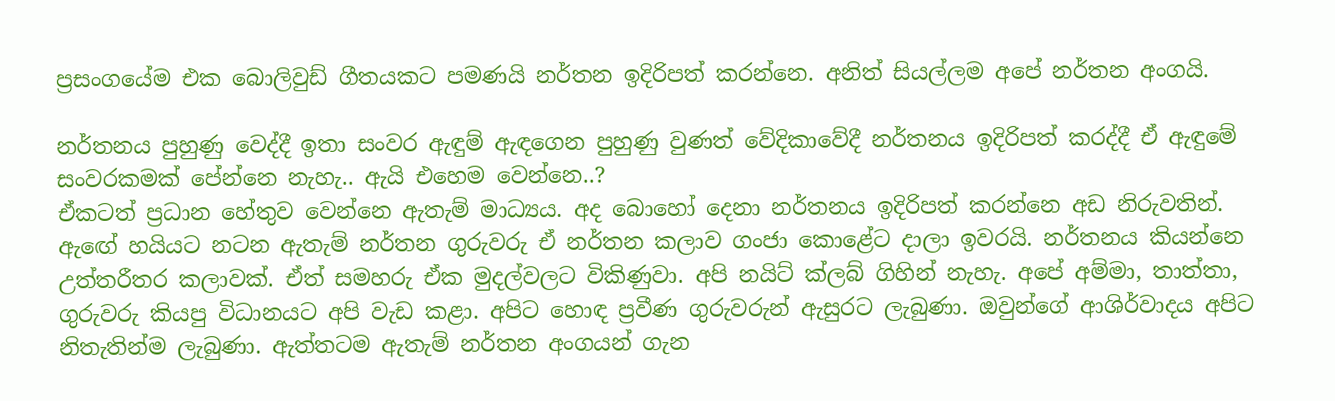ප්‍රසංගයේම එක බොලිවුඩ් ගීතයකට පමණයි නර්තන ඉදිරිපත් කරන්නෙ. අනිත් සියල්ලම අපේ නර්තන අංගයි.

නර්තනය පුහුණු වෙද්දී ඉතා සංවර ඇඳුම් ඇඳගෙන පුහුණු වුණත් වේදිකාවේදී නර්තනය ඉදිරිපත් කරද්දී ඒ ඇඳුමේ සංවරකමක් පේන්නෙ නැහැ.. ඇයි එහෙම වෙන්නෙ..?
ඒකටත් ප්‍රධාන හේතුව වෙන්නෙ ඇතැම් මාධ්‍යය. අද බොහෝ දෙනා නර්තනය ඉදිරිපත් කරන්නෙ අඩ නිරුවතින්. ඇඟේ හයියට නටන ඇතැම් නර්තන ගුරුවරු ඒ නර්තන කලාව ගංජා කොළේට දාලා ඉවරයි. නර්තනය කියන්නෙ උත්තරීතර කලාවක්. ඒත් සමහරු ඒක මුදල්වලට විකිණුවා. අපි නයිට් ක්ලබ් ගිහින් නැහැ. අපේ අම්මා, තාත්තා, ගුරුවරු කියපු විධානයට අපි වැඩ කළා. අපිට හොඳ ප්‍රවීණ ගුරුවරුන් ඇසුරට ලැබුණා. ඔවුන්ගේ ආශිර්වාදය අපිට නිතැතින්ම ලැබුණා. ඇත්තටම ඇතැම් නර්තන අංගයන් ගැන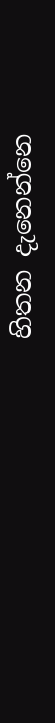හිතන දැනෙන්නෙ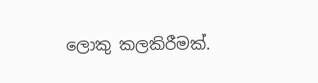ලොකු කලකිරීමක්.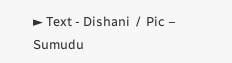► Text - Dishani  /  Pic – Sumudu